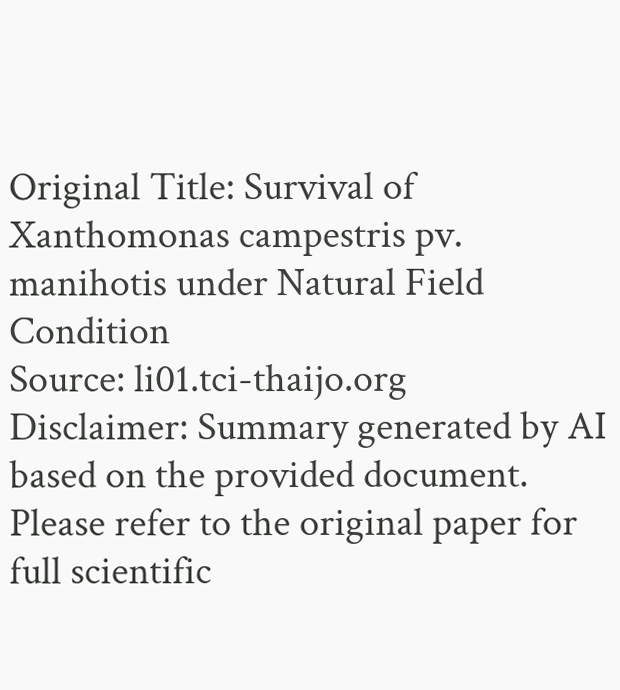Original Title: Survival of Xanthomonas campestris pv. manihotis under Natural Field Condition
Source: li01.tci-thaijo.org
Disclaimer: Summary generated by AI based on the provided document. Please refer to the original paper for full scientific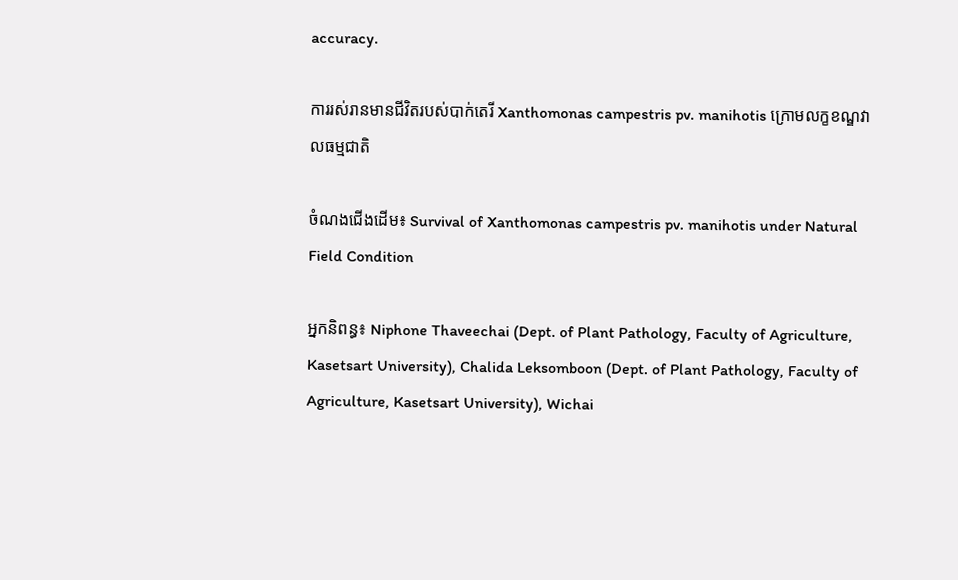accuracy.

ការរស់រានមានជីវិតរបស់បាក់តេរី Xanthomonas campestris pv. manihotis ក្រោមលក្ខខណ្ឌវាលធម្មជាតិ

ចំណងជើងដើម៖ Survival of Xanthomonas campestris pv. manihotis under Natural Field Condition

អ្នកនិពន្ធ៖ Niphone Thaveechai (Dept. of Plant Pathology, Faculty of Agriculture, Kasetsart University), Chalida Leksomboon (Dept. of Plant Pathology, Faculty of Agriculture, Kasetsart University), Wichai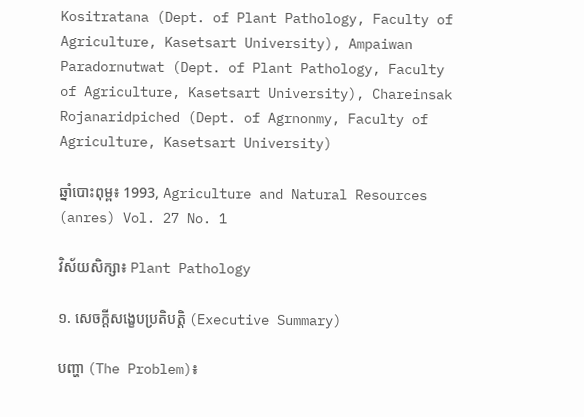Kositratana (Dept. of Plant Pathology, Faculty of Agriculture, Kasetsart University), Ampaiwan Paradornutwat (Dept. of Plant Pathology, Faculty of Agriculture, Kasetsart University), Chareinsak Rojanaridpiched (Dept. of Agrnonmy, Faculty of Agriculture, Kasetsart University)

ឆ្នាំបោះពុម្ព៖ 1993, Agriculture and Natural Resources (anres) Vol. 27 No. 1

វិស័យសិក្សា៖ Plant Pathology

១. សេចក្តីសង្ខេបប្រតិបត្តិ (Executive Summary)

បញ្ហា (The Problem)៖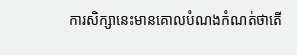ការសិក្សានេះមានគោលបំណងកំណត់ថាតើ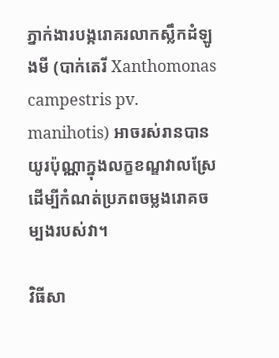ភ្នាក់ងារបង្ករោគរលាកស្លឹកដំឡូងមី (បាក់តេរី Xanthomonas campestris pv. manihotis) អាចរស់រានបានយូរប៉ុណ្ណាក្នុងលក្ខខណ្ឌវាលស្រែ ដើម្បីកំណត់ប្រភពចម្លងរោគចម្បងរបស់វា។

វិធីសា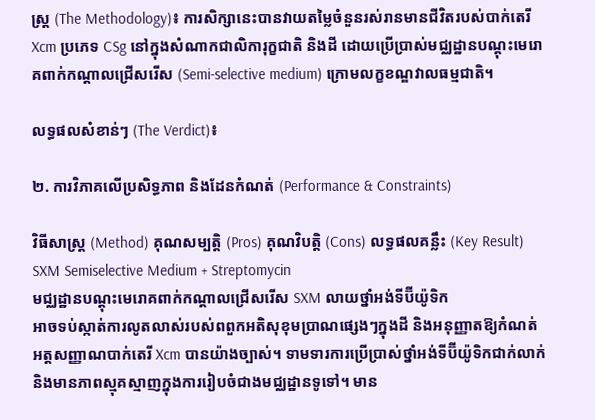ស្ត្រ (The Methodology)៖ ការសិក្សានេះបានវាយតម្លៃចំនួនរស់រានមានជីវិតរបស់បាក់តេរី Xcm ប្រភេទ CSg នៅក្នុងសំណាកជាលិការុក្ខជាតិ និងដី ដោយប្រើប្រាស់មជ្ឈដ្ឋានបណ្ដុះមេរោគពាក់កណ្ដាលជ្រើសរើស (Semi-selective medium) ក្រោមលក្ខខណ្ឌវាលធម្មជាតិ។

លទ្ធផលសំខាន់ៗ (The Verdict)៖

២. ការវិភាគលើប្រសិទ្ធភាព និងដែនកំណត់ (Performance & Constraints)

វិធីសាស្ត្រ (Method) គុណសម្បត្តិ (Pros) គុណវិបត្តិ (Cons) លទ្ធផលគន្លឹះ (Key Result)
SXM Semiselective Medium + Streptomycin
មជ្ឈដ្ឋានបណ្ដុះមេរោគពាក់កណ្ដាលជ្រើសរើស SXM លាយថ្នាំអង់ទីប៊ីយ៉ូទិក
អាចទប់ស្កាត់ការលូតលាស់របស់ពពួកអតិសុខុមប្រាណផ្សេងៗក្នុងដី និងអនុញ្ញាតឱ្យកំណត់អត្តសញ្ញាណបាក់តេរី Xcm បានយ៉ាងច្បាស់។ ទាមទារការប្រើប្រាស់ថ្នាំអង់ទីប៊ីយ៉ូទិកជាក់លាក់ និងមានភាពស្មុគស្មាញក្នុងការរៀបចំជាងមជ្ឈដ្ឋានទូទៅ។ មាន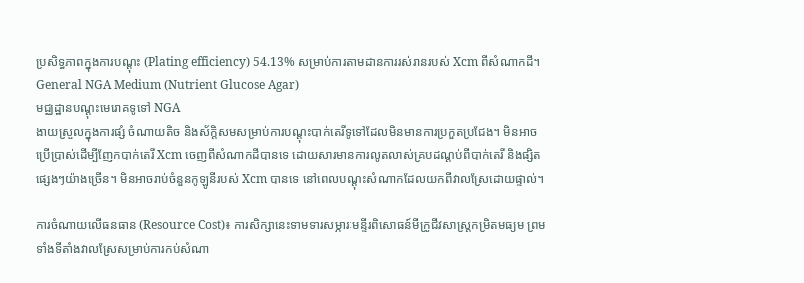ប្រសិទ្ធភាពក្នុងការបណ្ដុះ (Plating efficiency) 54.13% សម្រាប់ការតាមដានការរស់រានរបស់ Xcm ពីសំណាកដី។
General NGA Medium (Nutrient Glucose Agar)
មជ្ឈដ្ឋានបណ្ដុះមេរោគទូទៅ NGA
ងាយស្រួលក្នុងការផ្សំ ចំណាយតិច និងស័ក្តិសមសម្រាប់ការបណ្ដុះបាក់តេរីទូទៅដែលមិនមានការប្រកួតប្រជែង។ មិនអាចប្រើប្រាស់ដើម្បីញែកបាក់តេរី Xcm ចេញពីសំណាកដីបានទេ ដោយសារមានការលូតលាស់គ្របដណ្ដប់ពីបាក់តេរី និងផ្សិតផ្សេងៗយ៉ាងច្រើន។ មិនអាចរាប់ចំនួនកូឡូនីរបស់ Xcm បានទេ នៅពេលបណ្ដុះសំណាកដែលយកពីវាលស្រែដោយផ្ទាល់។

ការចំណាយលើធនធាន (Resource Cost)៖ ការសិក្សានេះទាមទារសម្ភារៈមន្ទីរពិសោធន៍មីក្រូជីវសាស្ត្រកម្រិតមធ្យម ព្រមទាំងទីតាំងវាលស្រែសម្រាប់ការកប់សំណា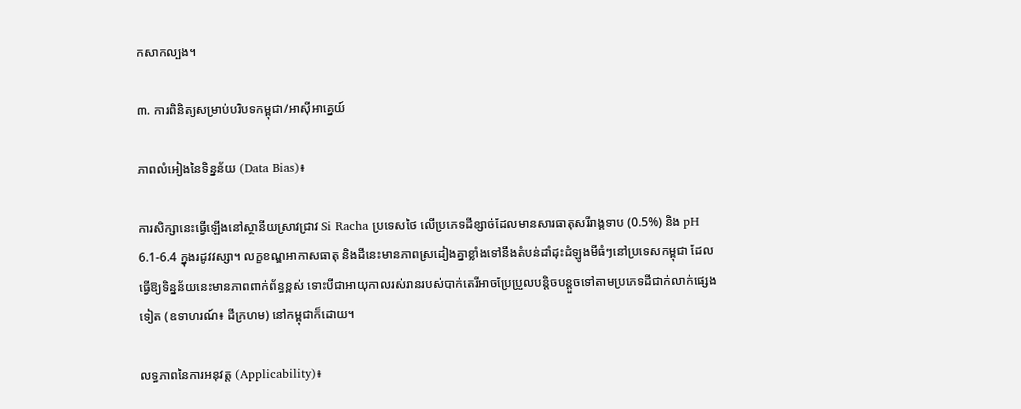កសាកល្បង។

៣. ការពិនិត្យសម្រាប់បរិបទកម្ពុជា/អាស៊ីអាគ្នេយ៍

ភាពលំអៀងនៃទិន្នន័យ (Data Bias)៖

ការសិក្សានេះធ្វើឡើងនៅស្ថានីយស្រាវជ្រាវ Si Racha ប្រទេសថៃ លើប្រភេទដីខ្សាច់ដែលមានសារធាតុសរីរាង្គទាប (0.5%) និង pH 6.1-6.4 ក្នុងរដូវវស្សា។ លក្ខខណ្ឌអាកាសធាតុ និងដីនេះមានភាពស្រដៀងគ្នាខ្លាំងទៅនឹងតំបន់ដាំដុះដំឡូងមីធំៗនៅប្រទេសកម្ពុជា ដែលធ្វើឱ្យទិន្នន័យនេះមានភាពពាក់ព័ន្ធខ្ពស់ ទោះបីជាអាយុកាលរស់រានរបស់បាក់តេរីអាចប្រែប្រួលបន្តិចបន្តួចទៅតាមប្រភេទដីជាក់លាក់ផ្សេងទៀត (ឧទាហរណ៍៖ ដីក្រហម) នៅកម្ពុជាក៏ដោយ។

លទ្ធភាពនៃការអនុវត្ត (Applicability)៖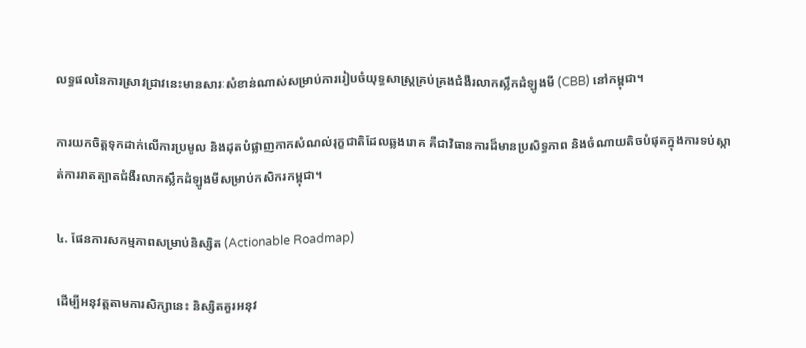លទ្ធផលនៃការស្រាវជ្រាវនេះមានសារៈសំខាន់ណាស់សម្រាប់ការរៀបចំយុទ្ធសាស្ត្រគ្រប់គ្រងជំងឺរលាកស្លឹកដំឡូងមី (CBB) នៅកម្ពុជា។

ការយកចិត្តទុកដាក់លើការប្រមូល និងដុតបំផ្លាញកាកសំណល់រុក្ខជាតិដែលឆ្លងរោគ គឺជាវិធានការដ៏មានប្រសិទ្ធភាព និងចំណាយតិចបំផុតក្នុងការទប់ស្កាត់ការរាតត្បាតជំងឺរលាកស្លឹកដំឡូងមីសម្រាប់កសិករកម្ពុជា។

៤. ផែនការសកម្មភាពសម្រាប់និស្សិត (Actionable Roadmap)

ដើម្បីអនុវត្តតាមការសិក្សានេះ និស្សិតគួរអនុវ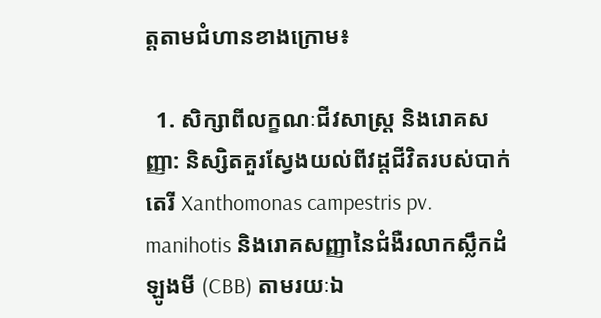ត្តតាមជំហានខាងក្រោម៖

  1. សិក្សាពីលក្ខណៈជីវសាស្ត្រ និងរោគសញ្ញា: និស្សិតគួរស្វែងយល់ពីវដ្តជីវិតរបស់បាក់តេរី Xanthomonas campestris pv. manihotis និងរោគសញ្ញានៃជំងឺរលាកស្លឹកដំឡូងមី (CBB) តាមរយៈឯ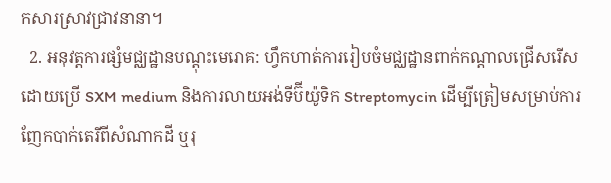កសារស្រាវជ្រាវនានា។
  2. អនុវត្តការផ្សំមជ្ឈដ្ឋានបណ្ដុះមេរោគ: ហ្វឹកហាត់ការរៀបចំមជ្ឈដ្ឋានពាក់កណ្ដាលជ្រើសរើសដោយប្រើ SXM medium និងការលាយអង់ទីប៊ីយ៉ូទិក Streptomycin ដើម្បីត្រៀមសម្រាប់ការញែកបាក់តេរីពីសំណាកដី ឬរុ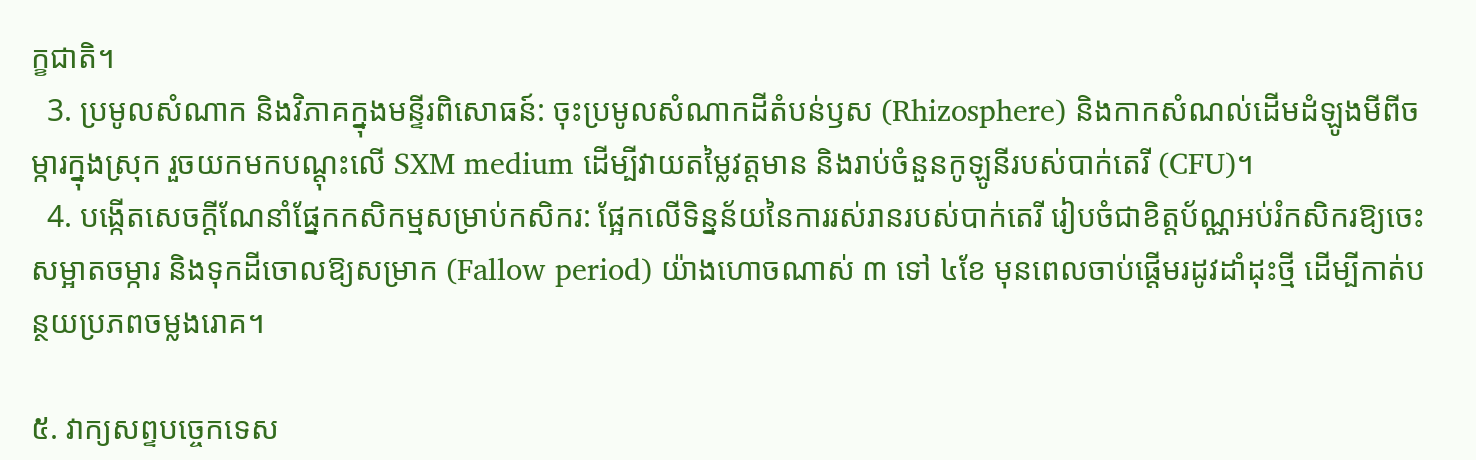ក្ខជាតិ។
  3. ប្រមូលសំណាក និងវិភាគក្នុងមន្ទីរពិសោធន៍: ចុះប្រមូលសំណាកដីតំបន់ឫស (Rhizosphere) និងកាកសំណល់ដើមដំឡូងមីពីចម្ការក្នុងស្រុក រួចយកមកបណ្ដុះលើ SXM medium ដើម្បីវាយតម្លៃវត្តមាន និងរាប់ចំនួនកូឡូនីរបស់បាក់តេរី (CFU)។
  4. បង្កើតសេចក្តីណែនាំផ្នែកកសិកម្មសម្រាប់កសិករ: ផ្អែកលើទិន្នន័យនៃការរស់រានរបស់បាក់តេរី រៀបចំជាខិត្តប័ណ្ណអប់រំកសិករឱ្យចេះសម្អាតចម្ការ និងទុកដីចោលឱ្យសម្រាក (Fallow period) យ៉ាងហោចណាស់ ៣ ទៅ ៤ខែ មុនពេលចាប់ផ្តើមរដូវដាំដុះថ្មី ដើម្បីកាត់បន្ថយប្រភពចម្លងរោគ។

៥. វាក្យសព្ទបច្ចេកទេស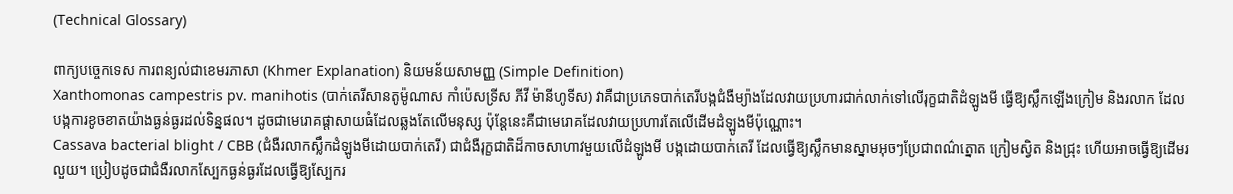(Technical Glossary)

ពាក្យបច្ចេកទេស ការពន្យល់ជាខេមរភាសា (Khmer Explanation) និយមន័យសាមញ្ញ (Simple Definition)
Xanthomonas campestris pv. manihotis (បាក់តេរីសានតូម៉ូណាស កាំប៉េសទ្រីស ភីវី ម៉ានីហូទីស) វាគឺជាប្រភេទបាក់តេរីបង្កជំងឺម្យ៉ាងដែលវាយប្រហារជាក់លាក់ទៅលើរុក្ខជាតិដំឡូងមី ធ្វើឱ្យស្លឹកឡើងក្រៀម និងរលាក ដែលបង្កការខូចខាតយ៉ាងធ្ងន់ធ្ងរដល់ទិន្នផល។ ដូចជាមេរោគផ្តាសាយធំដែលឆ្លងតែលើមនុស្ស ប៉ុន្តែនេះគឺជាមេរោគដែលវាយប្រហារតែលើដើមដំឡូងមីប៉ុណ្ណោះ។
Cassava bacterial blight / CBB (ជំងឺរលាកស្លឹកដំឡូងមីដោយបាក់តេរី) ជាជំងឺរុក្ខជាតិដ៏កាចសាហាវមួយលើដំឡូងមី បង្កដោយបាក់តេរី ដែលធ្វើឱ្យស្លឹកមានស្នាមអុចៗប្រែជាពណ៌ត្នោត ក្រៀមស្វិត និងជ្រុះ ហើយអាចធ្វើឱ្យដើមរលួយ។ ប្រៀបដូចជាជំងឺរលាកស្បែកធ្ងន់ធ្ងរដែលធ្វើឱ្យស្បែករ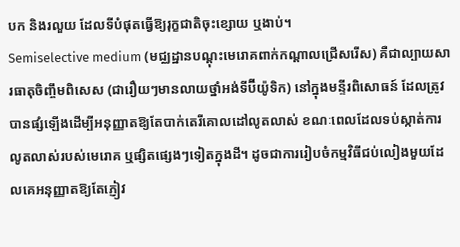បក និងរលួយ ដែលទីបំផុតធ្វើឱ្យរុក្ខជាតិចុះខ្សោយ ឬងាប់។
Semiselective medium (មជ្ឈដ្ឋានបណ្ដុះមេរោគពាក់កណ្ដាលជ្រើសរើស) គឺជាល្បាយសារធាតុចិញ្ចឹមពិសេស (ជារឿយៗមានលាយថ្នាំអង់ទីប៊ីយ៉ូទិក) នៅក្នុងមន្ទីរពិសោធន៍ ដែលត្រូវបានផ្សំឡើងដើម្បីអនុញ្ញាតឱ្យតែបាក់តេរីគោលដៅលូតលាស់ ខណៈពេលដែលទប់ស្កាត់ការលូតលាស់របស់មេរោគ ឬផ្សិតផ្សេងៗទៀតក្នុងដី។ ដូចជាការរៀបចំកម្មវិធីជប់លៀងមួយដែលគេអនុញ្ញាតឱ្យតែភ្ញៀវ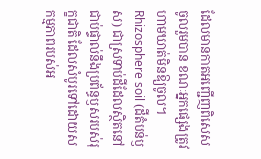ដែលមានកាតអញ្ជើញពិសេសចូលរួមបាន ខណៈអ្នកផ្សេងត្រូវហាមឃាត់មិនឱ្យចូល។
Rhizosphere soil (ដីតំបន់ឫស) ជាស្រទាប់ដីដែលស្ថិតនៅជាប់ផ្ទាល់នឹងប្រព័ន្ធឫសរបស់រុក្ខជាតិ ដែលសំបូរទៅដោយសកម្មភាពរបស់អ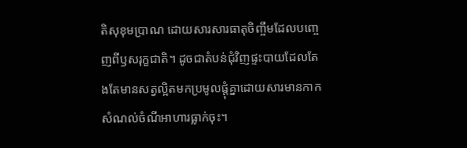តិសុខុមប្រាណ ដោយសារសារធាតុចិញ្ចឹមដែលបញ្ចេញពីឫសរុក្ខជាតិ។ ដូចជាតំបន់ជុំវិញផ្ទះបាយដែលតែងតែមានសត្វល្អិតមកប្រមូលផ្តុំគ្នាដោយសារមានកាកសំណល់ចំណីអាហារធ្លាក់ចុះ។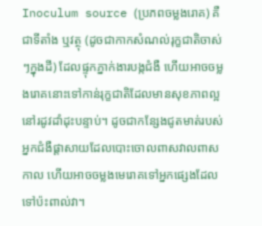Inoculum source (ប្រភពចម្លងរោគ) គឺជាទីតាំង ឬវត្ថុ (ដូចជាកាកសំណល់រុក្ខជាតិចាស់ៗក្នុងដី) ដែលផ្ទុកភ្នាក់ងារបង្កជំងឺ ហើយអាចចម្លងរោគនោះទៅកាន់រុក្ខជាតិដែលមានសុខភាពល្អនៅរដូវដាំដុះបន្ទាប់។ ដូចជាកន្សែងជូតមាត់របស់អ្នកជំងឺផ្តាសាយដែលបោះចោលពាសវាលពាសកាល ហើយអាចចម្លងមេរោគទៅអ្នកផ្សេងដែលទៅប៉ះពាល់វា។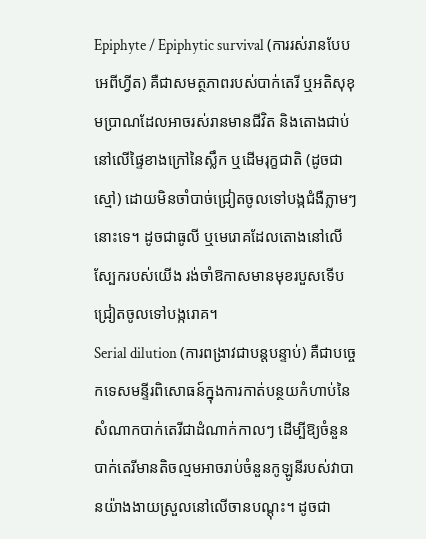Epiphyte / Epiphytic survival (ការរស់រានបែបអេពីហ្វីត) គឺជាសមត្ថភាពរបស់បាក់តេរី ឬអតិសុខុមប្រាណដែលអាចរស់រានមានជីវិត និងតោងជាប់នៅលើផ្ទៃខាងក្រៅនៃស្លឹក ឬដើមរុក្ខជាតិ (ដូចជាស្មៅ) ដោយមិនចាំបាច់ជ្រៀតចូលទៅបង្កជំងឺភ្លាមៗនោះទេ។ ដូចជាធូលី ឬមេរោគដែលតោងនៅលើស្បែករបស់យើង រង់ចាំឱកាសមានមុខរបួសទើបជ្រៀតចូលទៅបង្ករោគ។
Serial dilution (ការពង្រាវជាបន្តបន្ទាប់) គឺជាបច្ចេកទេសមន្ទីរពិសោធន៍ក្នុងការកាត់បន្ថយកំហាប់នៃសំណាកបាក់តេរីជាដំណាក់កាលៗ ដើម្បីឱ្យចំនួនបាក់តេរីមានតិចល្មមអាចរាប់ចំនួនកូឡូនីរបស់វាបានយ៉ាងងាយស្រួលនៅលើចានបណ្ដុះ។ ដូចជា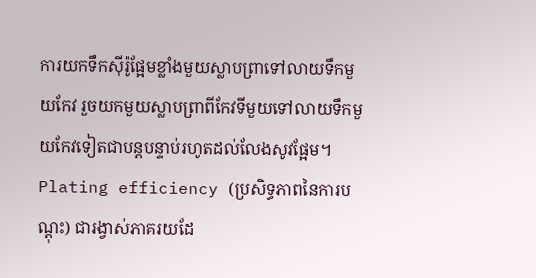ការយកទឹកស៊ីរ៉ូផ្អែមខ្លាំងមួយស្លាបព្រាទៅលាយទឹកមួយកែវ រួចយកមួយស្លាបព្រាពីកែវទីមួយទៅលាយទឹកមួយកែវទៀតជាបន្តបន្ទាប់រហូតដល់លែងសូវផ្អែម។
Plating efficiency (ប្រសិទ្ធភាពនៃការបណ្ដុះ) ជារង្វាស់ភាគរយដែ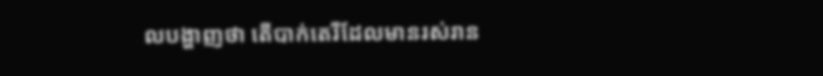លបង្ហាញថា តើបាក់តេរីដែលមានរស់រាន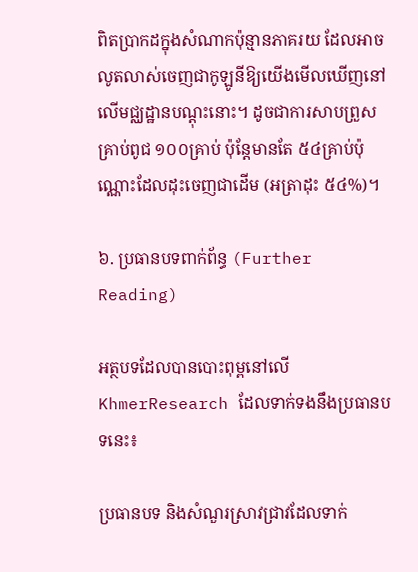ពិតប្រាកដក្នុងសំណាកប៉ុន្មានភាគរយ ដែលអាចលូតលាស់ចេញជាកូឡូនីឱ្យយើងមើលឃើញនៅលើមជ្ឈដ្ឋានបណ្ដុះនោះ។ ដូចជាការសាបព្រួសគ្រាប់ពូជ ១០០គ្រាប់ ប៉ុន្តែមានតែ ៥៤គ្រាប់ប៉ុណ្ណោះដែលដុះចេញជាដើម (អត្រាដុះ ៥៤%)។

៦. ប្រធានបទពាក់ព័ន្ធ (Further Reading)

អត្ថបទដែលបានបោះពុម្ពនៅលើ KhmerResearch ដែលទាក់ទងនឹងប្រធានបទនេះ៖

ប្រធានបទ និងសំណួរស្រាវជ្រាវដែលទាក់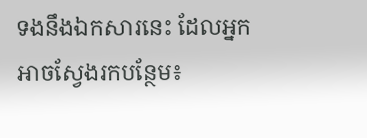ទងនឹងឯកសារនេះ ដែលអ្នកអាចស្វែងរកបន្ថែម៖